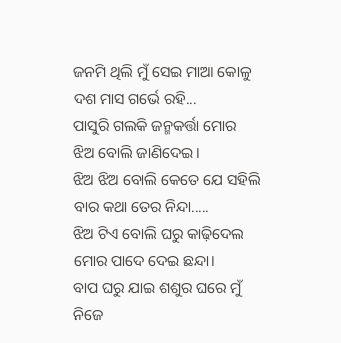ଜନମି ଥିଲି ମୁଁ ସେଇ ମାଆ କୋଳୁ
ଦଶ ମାସ ଗର୍ଭେ ରହି...
ପାସୁରି ଗଲକି ଜନ୍ମକର୍ତ୍ତା ମୋର
ଝିଅ ବୋଲି ଜାଣିଦେଇ।
ଝିଅ ଝିଅ ବୋଲି କେତେ ଯେ ସହିଲି
ବାର କଥା ତେର ନିନ୍ଦା.....
ଝିଅ ଟିଏ ବୋଲି ଘରୁ କାଢ଼ିଦେଲ
ମୋର ପାଦେ ଦେଇ ଛନ୍ଦା।
ବାପ ଘରୁ ଯାଇ ଶଶୁର ଘରେ ମୁଁ
ନିଜେ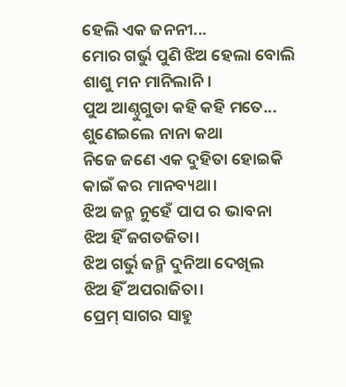ହେଲି ଏକ ଜନନୀ...
ମୋର ଗର୍ଭୁ ପୁଣି ଝିଅ ହେଲା ବୋଲି
ଶାଶୁ ମନ ମାନିଲାନି।
ପୁଅ ଆଣ୍ଠୁଗୁଡା କହି କହି ମତେ...
ଶୁଣେଇଲେ ନାନା କଥା
ନିଜେ ଜଣେ ଏକ ଦୁହିତା ହୋଇକି
କାଇଁ କର ମାନବ୍ୟଥା।
ଝିଅ ଜନ୍ମ ନୁହେଁ ପାପ ର ଭାବନା
ଝିଅ ହିଁ ଜଗତଜିତା।
ଝିଅ ଗର୍ଭୁ ଜନ୍ମି ଦୁନିଆ ଦେଖିଲ
ଝିଅ ହିଁ ଅପରାଜିତା।
ପ୍ରେମ୍ ସାଗର ସାହୁ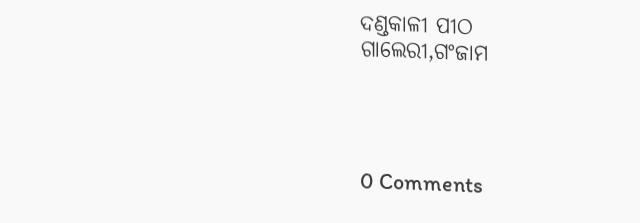ଦଣ୍ଡକାଳୀ ପୀଠ
ଗାଲେରୀ,ଗଂଜାମ




0 Comments